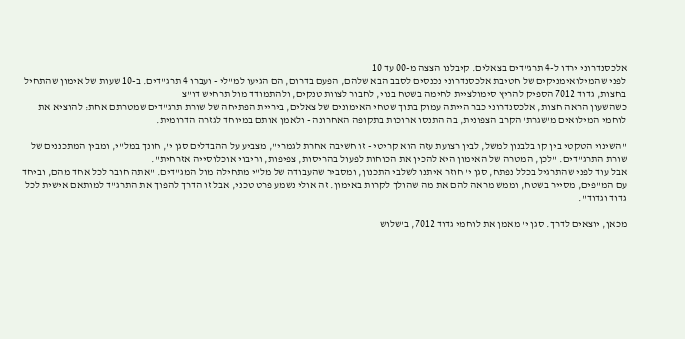אלכסנדרוני ירדו ל-4 תרג"דים בצאלים. קיבלנו הצצה מ-00 עד 10
לפני שהמילואימניקים של חטיבת אלכסנדרוני נכנסים לסבב הבא שלהם, הפעם בדרום, הם הגיעו למ"לי - ועברו 4 תרג"דים. ב-10 שעות של אימון שהתחיל בחצות, גדוד 7012 הספיק להריץ סימולציית לחימה בשטח בנוי, לחבור לצוות טנקים, ולהתמודד מול תרחיש דו"צ
כשהשעון הראה חצות, אלכסנדרוני כבר הייתה עמוק בתוך שטחי האימונים של צאלים, ביריית הפתיחה של שורת תרג"דים שמטרתם אחת: להוציא את לוחמי המילואים מ'שגרת' הקרב הצפונית, בה התנסו ארוכות בתקופה האחרונה - ולאמן אותם במיוחד לגזרה הדרומית.

"השינוי הטקטי בין קו בלבנון למשל, לבין רצועת עזה הוא קריטי - זו חשיבה אחרת לגמרי", מצביע על ההבדלים סגן י', חונך במל"י, ומבין המתכננים של שורת התרג"דים. "לכן, המטרה של האימון היא להכין את הכוחות לפעול בהריסות, צפיפות, וריבוי אוכלוסייה אזרחית".
אבל עוד לפני שהתרגיל בכלל נפתח, סגן י' חוזר איתנו לשלבי התכנון, ומסביר שהעבודה של מל"י מתחילה מול המג"דים. "אתה חובר לכל אחד מהם, וביחד עם המ"פים, מסייר בשטח, וממש מראה להם את מה שהולך לקרות באימון. זה אולי נשמע פרט טכני, אבל זו הדרך להפוך את התרג"ד למותאם אישית לכל גדוד וגדוד".

מכאן, יוצאים לדרך. סגן י' מאמן את לוחמי גדוד 7012, ב'שלוש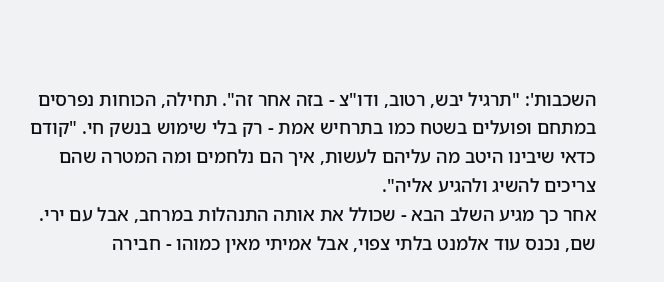השכבות': "תרגיל יבש, רטוב, ודו"צ - בזה אחר זה". תחילה, הכוחות נפרסים במתחם ופועלים בשטח כמו בתרחיש אמת - רק בלי שימוש בנשק חי. "קודם כדאי שיבינו היטב מה עליהם לעשות, איך הם נלחמים ומה המטרה שהם צריכים להשיג ולהגיע אליה".
אחר כך מגיע השלב הבא - שכולל את אותה התנהלות במרחב, אבל עם ירי. שם, נכנס עוד אלמנט בלתי צפוי, אבל אמיתי מאין כמוהו - חבירה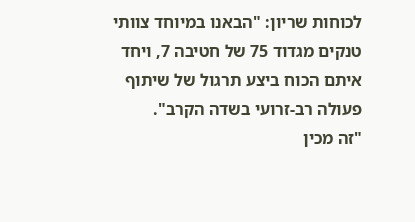לכוחות שריון: "הבאנו במיוחד צוותי טנקים מגדוד 75 של חטיבה 7, ויחד איתם הכוח ביצע תרגול של שיתוף פעולה רב-זרועי בשדה הקרב".
"זה מכין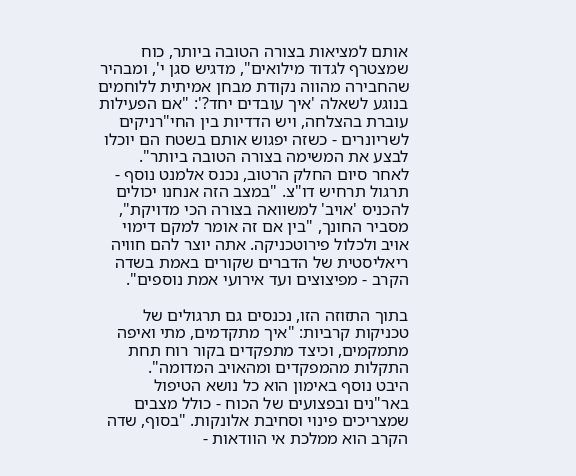אותם למציאות בצורה הטובה ביותר, כוח שמצטרף לגדוד מילואים", מדגיש סגן י', ומבהיר שהחבירה מהווה נקודת מבחן אמיתית ללוחמים בנוגע לשאלה 'איך עובדים יחד?': "אם הפעילות עוברת בהצלחה, ויש הדדיות בין החי"רניקים לשריונרים - כשזה יפגוש אותם בשטח הם יוכלו לבצע את המשימה בצורה הטובה ביותר".
לאחר סיום החלק הרטוב, נכנס אלמנט נוסף - תרגול תרחיש דו"צ. "במצב הזה אנחנו יכולים להכניס 'אויב' למשוואה בצורה הכי מדויקת", מסביר החונך, "בין אם זה אומר למקם דימוי אויב ולכלול פירוטכניקה. אתה יוצר להם חוויה ריאליסטית של הדברים שקורים באמת בשדה הקרב - מפיצוצים ועד אירועי אמת נוספים".

בתוך התזוזה הזו, נכנסים גם תרגולים של טכניקות קרביות: "איך מתקדמים, מתי ואיפה מתמקמים, וכיצד מתפקדים בקור רוח תחת התקלות מהמפקדים ומהאויב המדומה".
היבט נוסף באימון הוא כל נושא הטיפול באר"נים ובפצועים של הכוח - כולל מצבים שמצריכים פינוי וסחיבת אלונקות. "בסוף, שדה הקרב הוא ממלכת אי הוודאות -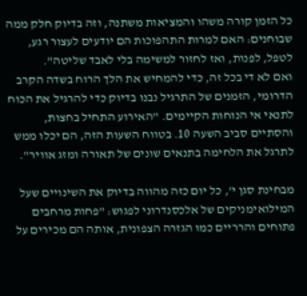כל הזמן קורה משהו והמציאות משתנה, וזה בדיוק חלק ממה שבוחנים: האם למרות התהפוכות הם יודעים לעצור רגע, לטפל, לפנות, ואז לחזור למשימה בלי לאבד שליטה".
ואם לא די בכל זה, כדי להמחיש את הלך הרוח בשדה הקרב הדרומי, הזמנים של התרגיל נבנו בדיוק כדי להרגיל את הכוח לתנאי אי הנוחות הקיימים. "האירוע התחיל בחצות, והסתיים סביב השעה 10. בטווח השעות הזה, הם יכלו ממש לתרגל את הלחימה בתנאים שונים של תאורה ומזג אוויר".

מבחינת סגן י', כל יום כזה מהווה בדיוק את השינויים שעל המילואימניקים של אלכסנדרוני לפגוש: "פחות מרחבים פתוחים והרריים כמו הגזרה הצפונית, אותה הם מכירים על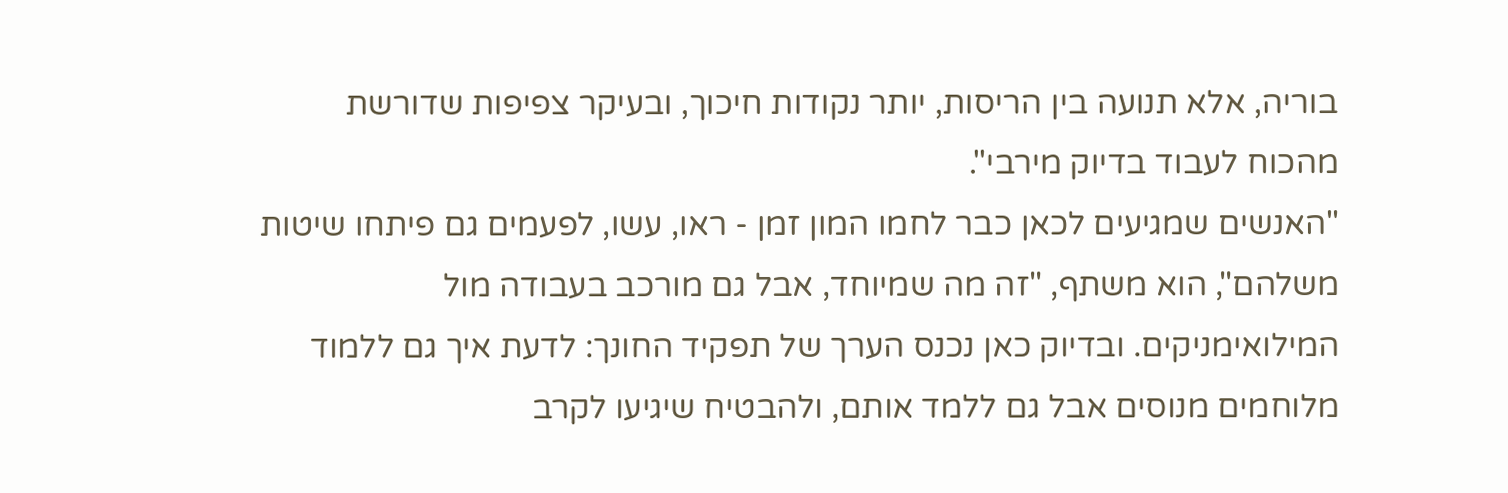בוריה, אלא תנועה בין הריסות, יותר נקודות חיכוך, ובעיקר צפיפות שדורשת מהכוח לעבוד בדיוק מירבי".
"האנשים שמגיעים לכאן כבר לחמו המון זמן - ראו, עשו, לפעמים גם פיתחו שיטות משלהם", הוא משתף, "זה מה שמיוחד, אבל גם מורכב בעבודה מול המילואימניקים. ובדיוק כאן נכנס הערך של תפקיד החונך: לדעת איך גם ללמוד מלוחמים מנוסים אבל גם ללמד אותם, ולהבטיח שיגיעו לקרב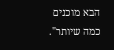הבא מוכנים כמה שיותר".